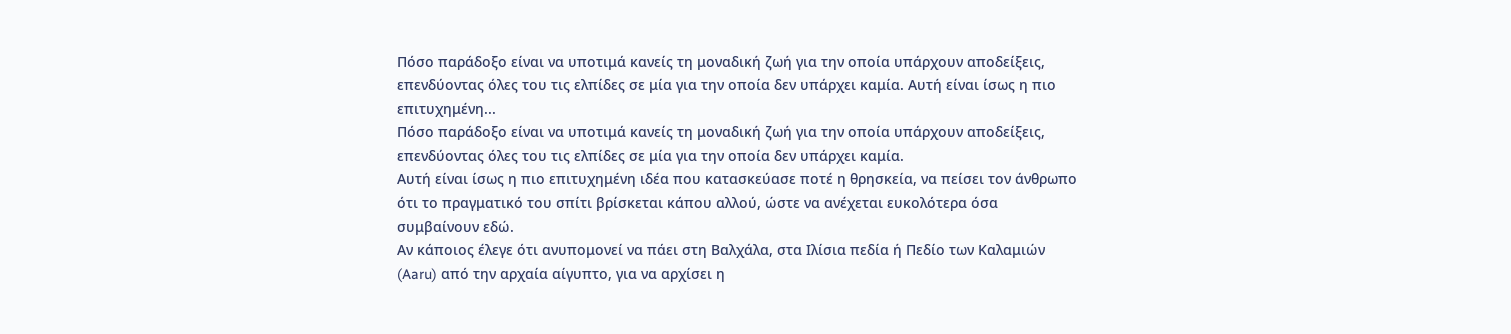Πόσο παράδοξο είναι να υποτιμά κανείς τη μοναδική ζωή για την οποία υπάρχουν αποδείξεις, επενδύοντας όλες του τις ελπίδες σε μία για την οποία δεν υπάρχει καμία. Αυτή είναι ίσως η πιο επιτυχημένη...
Πόσο παράδοξο είναι να υποτιμά κανείς τη μοναδική ζωή για την οποία υπάρχουν αποδείξεις, επενδύοντας όλες του τις ελπίδες σε μία για την οποία δεν υπάρχει καμία.
Αυτή είναι ίσως η πιο επιτυχημένη ιδέα που κατασκεύασε ποτέ η θρησκεία, να πείσει τον άνθρωπο ότι το πραγματικό του σπίτι βρίσκεται κάπου αλλού, ώστε να ανέχεται ευκολότερα όσα συμβαίνουν εδώ.
Αν κάποιος έλεγε ότι ανυπομονεί να πάει στη Βαλχάλα, στα Ιλίσια πεδία ή Πεδίο των Καλαμιών (Aaru) από την αρχαία αίγυπτο, για να αρχίσει η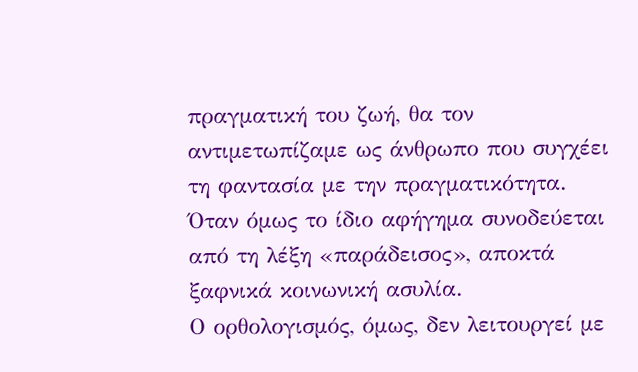πραγματική του ζωή, θα τον αντιμετωπίζαμε ως άνθρωπο που συγχέει τη φαντασία με την πραγματικότητα.
Όταν όμως το ίδιο αφήγημα συνοδεύεται από τη λέξη «παράδεισος», αποκτά ξαφνικά κοινωνική ασυλία.
Ο ορθολογισμός, όμως, δεν λειτουργεί με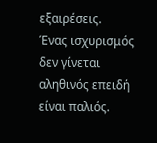εξαιρέσεις.
Ένας ισχυρισμός δεν γίνεται αληθινός επειδή είναι παλιός.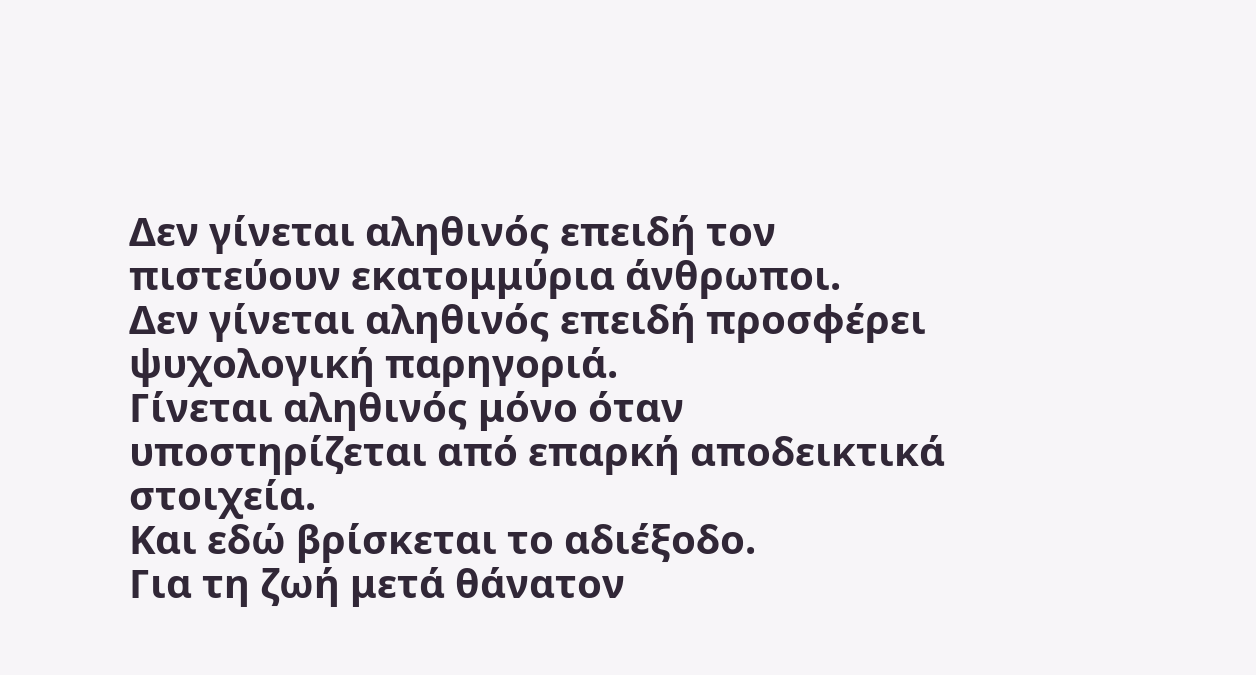Δεν γίνεται αληθινός επειδή τον πιστεύουν εκατομμύρια άνθρωποι.
Δεν γίνεται αληθινός επειδή προσφέρει ψυχολογική παρηγοριά.
Γίνεται αληθινός μόνο όταν υποστηρίζεται από επαρκή αποδεικτικά στοιχεία.
Και εδώ βρίσκεται το αδιέξοδο.
Για τη ζωή μετά θάνατον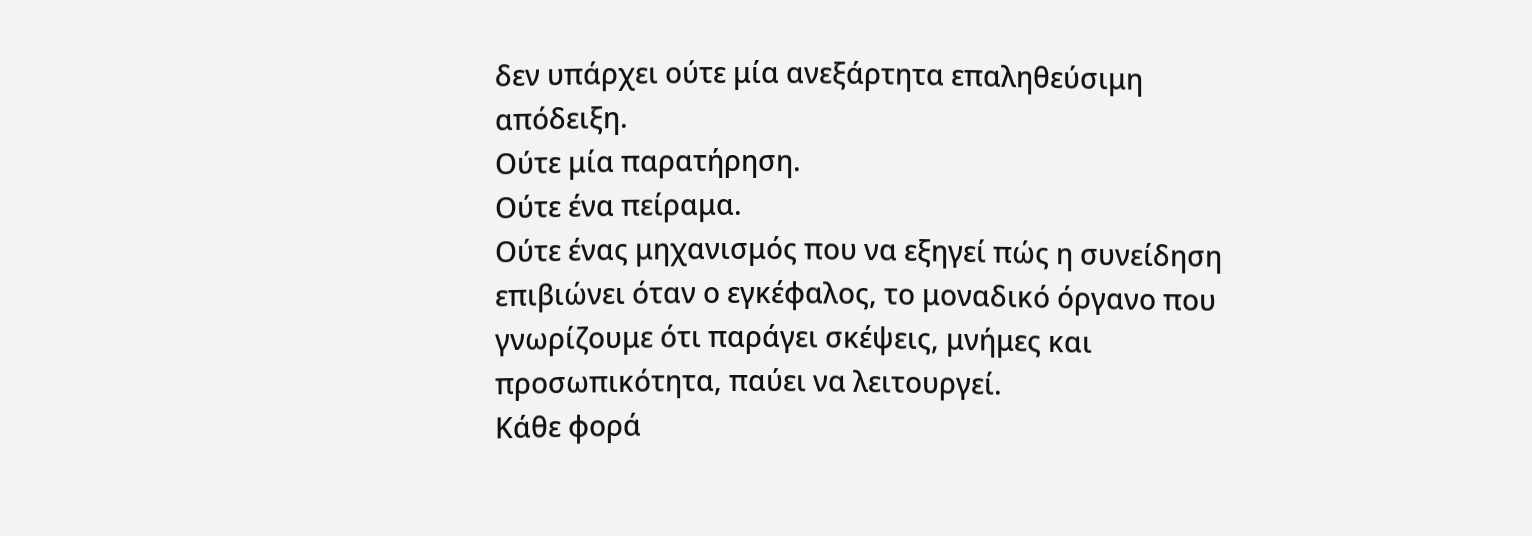δεν υπάρχει ούτε μία ανεξάρτητα επαληθεύσιμη απόδειξη.
Ούτε μία παρατήρηση.
Ούτε ένα πείραμα.
Ούτε ένας μηχανισμός που να εξηγεί πώς η συνείδηση επιβιώνει όταν ο εγκέφαλος, το μοναδικό όργανο που γνωρίζουμε ότι παράγει σκέψεις, μνήμες και προσωπικότητα, παύει να λειτουργεί.
Κάθε φορά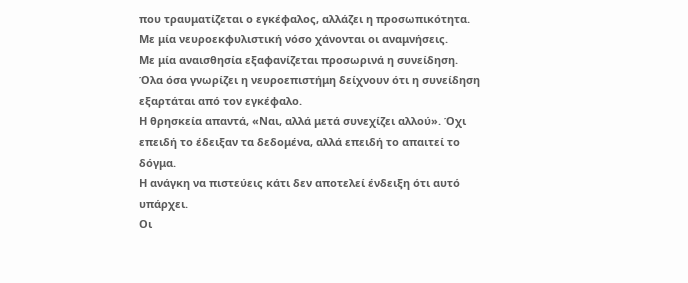που τραυματίζεται ο εγκέφαλος, αλλάζει η προσωπικότητα.
Με μία νευροεκφυλιστική νόσο χάνονται οι αναμνήσεις.
Με μία αναισθησία εξαφανίζεται προσωρινά η συνείδηση.
Όλα όσα γνωρίζει η νευροεπιστήμη δείχνουν ότι η συνείδηση εξαρτάται από τον εγκέφαλο.
Η θρησκεία απαντά, «Ναι, αλλά μετά συνεχίζει αλλού». Όχι επειδή το έδειξαν τα δεδομένα, αλλά επειδή το απαιτεί το δόγμα.
Η ανάγκη να πιστεύεις κάτι δεν αποτελεί ένδειξη ότι αυτό υπάρχει.
Οι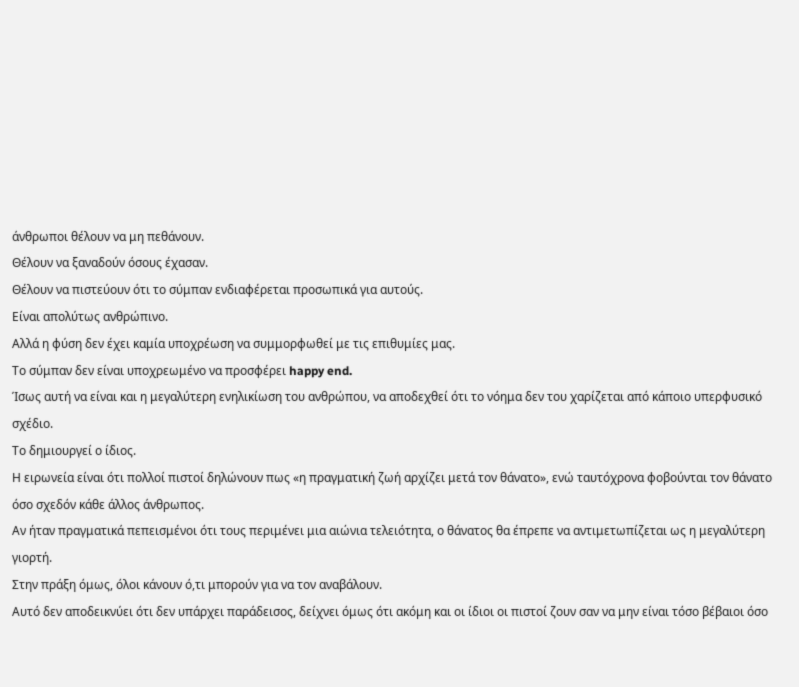άνθρωποι θέλουν να μη πεθάνουν.
Θέλουν να ξαναδούν όσους έχασαν.
Θέλουν να πιστεύουν ότι το σύμπαν ενδιαφέρεται προσωπικά για αυτούς.
Είναι απολύτως ανθρώπινο.
Αλλά η φύση δεν έχει καμία υποχρέωση να συμμορφωθεί με τις επιθυμίες μας.
Το σύμπαν δεν είναι υποχρεωμένο να προσφέρει happy end.
Ίσως αυτή να είναι και η μεγαλύτερη ενηλικίωση του ανθρώπου, να αποδεχθεί ότι το νόημα δεν του χαρίζεται από κάποιο υπερφυσικό σχέδιο.
Το δημιουργεί ο ίδιος.
Η ειρωνεία είναι ότι πολλοί πιστοί δηλώνουν πως «η πραγματική ζωή αρχίζει μετά τον θάνατο», ενώ ταυτόχρονα φοβούνται τον θάνατο όσο σχεδόν κάθε άλλος άνθρωπος.
Αν ήταν πραγματικά πεπεισμένοι ότι τους περιμένει μια αιώνια τελειότητα, ο θάνατος θα έπρεπε να αντιμετωπίζεται ως η μεγαλύτερη γιορτή.
Στην πράξη όμως, όλοι κάνουν ό,τι μπορούν για να τον αναβάλουν.
Αυτό δεν αποδεικνύει ότι δεν υπάρχει παράδεισος, δείχνει όμως ότι ακόμη και οι ίδιοι οι πιστοί ζουν σαν να μην είναι τόσο βέβαιοι όσο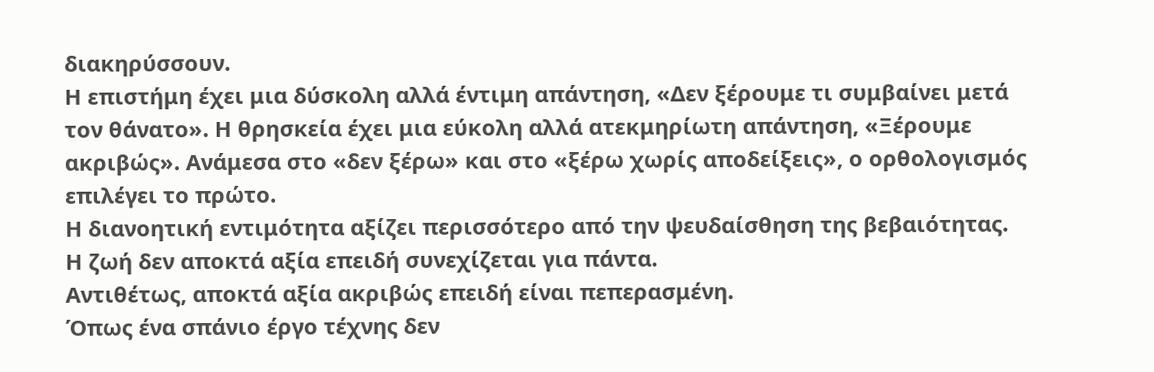διακηρύσσουν.
Η επιστήμη έχει μια δύσκολη αλλά έντιμη απάντηση, «Δεν ξέρουμε τι συμβαίνει μετά τον θάνατο». Η θρησκεία έχει μια εύκολη αλλά ατεκμηρίωτη απάντηση, «Ξέρουμε ακριβώς». Ανάμεσα στο «δεν ξέρω» και στο «ξέρω χωρίς αποδείξεις», ο ορθολογισμός επιλέγει το πρώτο.
Η διανοητική εντιμότητα αξίζει περισσότερο από την ψευδαίσθηση της βεβαιότητας.
Η ζωή δεν αποκτά αξία επειδή συνεχίζεται για πάντα.
Αντιθέτως, αποκτά αξία ακριβώς επειδή είναι πεπερασμένη.
Όπως ένα σπάνιο έργο τέχνης δεν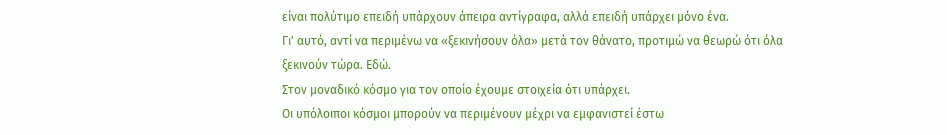είναι πολύτιμο επειδή υπάρχουν άπειρα αντίγραφα, αλλά επειδή υπάρχει μόνο ένα.
Γι' αυτό, αντί να περιμένω να «ξεκινήσουν όλα» μετά τον θάνατο, προτιμώ να θεωρώ ότι όλα ξεκινούν τώρα. Εδώ.
Στον μοναδικό κόσμο για τον οποίο έχουμε στοιχεία ότι υπάρχει.
Οι υπόλοιποι κόσμοι μπορούν να περιμένουν μέχρι να εμφανιστεί έστω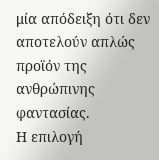μία απόδειξη ότι δεν αποτελούν απλώς προϊόν της ανθρώπινης φαντασίας.
Η επιλογή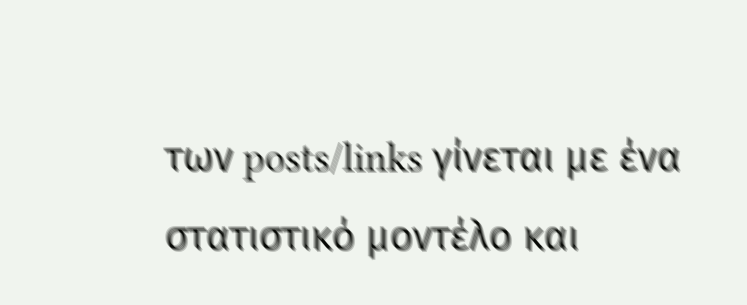των posts/links γίνεται με ένα στατιστικό μοντέλο και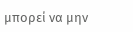μπορεί να μην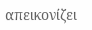απεικονίζει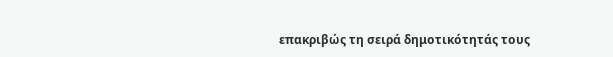επακριβώς τη σειρά δημοτικότητάς τους